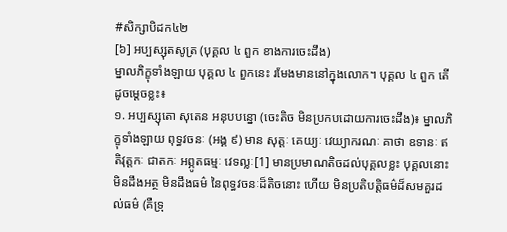#សិក្សាបិដក៤២
[៦] អប្បស្សុតសូត្រ (បុគ្គល ៤ ពួក ខាងការចេះដឹង)
ម្នាលភិក្ខុទាំងឡាយ បុគ្គល ៤ ពួកនេះ រមែងមាននៅក្នុងលោក។ បុគ្គល ៤ ពួក តើដូចម្តេចខ្លះ៖
១. អប្បស្សុតោ សុតេន អនុបបន្នោ (ចេះតិច មិនប្រកបដោយការចេះដឹង)៖ ម្នាលភិក្ខុទាំងឡាយ ពុទ្ធវចនៈ (អង្គ ៩) មាន សុត្តៈ គេយ្យៈ វេយ្យាករណៈ គាថា ឧទានៈ ឥតិវុត្តកៈ ជាតកៈ អព្ភូតធម្មៈ វេទល្លៈ[1] មានប្រមាណតិចដល់បុគ្គលខ្លះ បុគ្គលនោះមិនដឹងអត្ថ មិនដឹងធម៌ នៃពុទ្ធវចនៈដ៏តិចនោះ ហើយ មិនប្រតិបត្តិធម៌ដ៏សមគួរដល់ធម៌ (គឺទ្រុ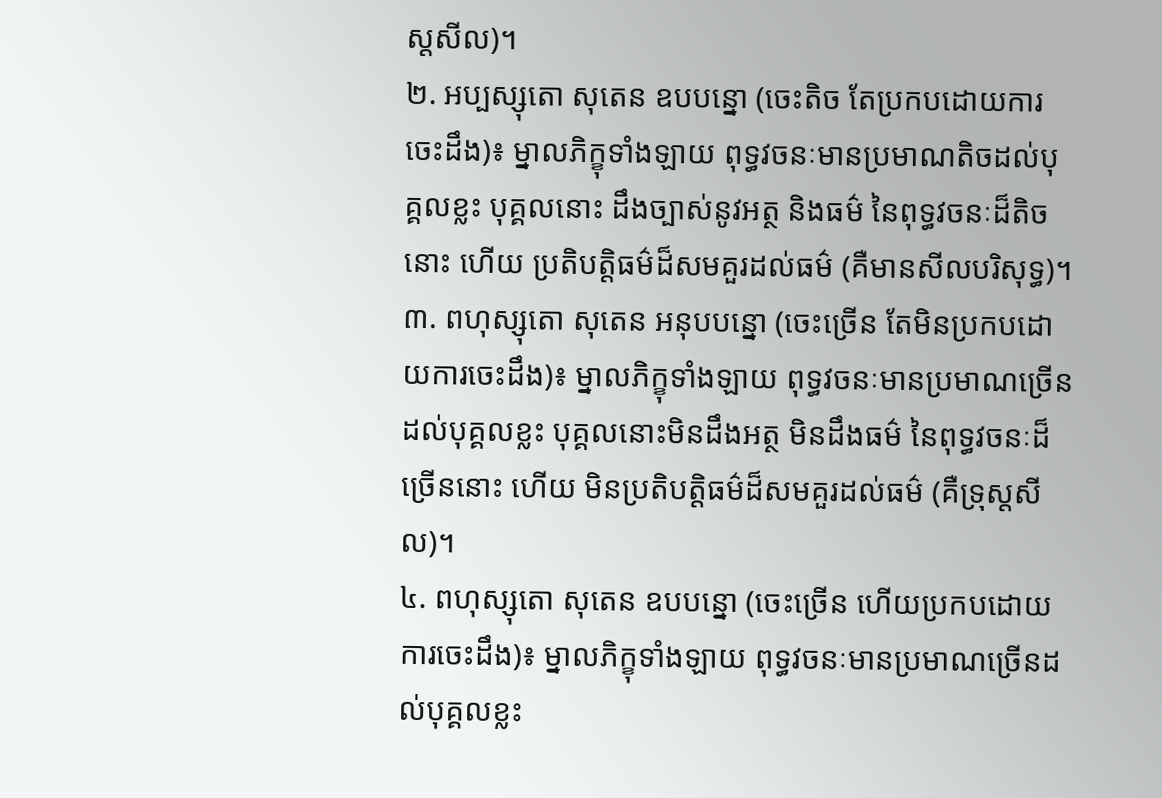ស្តសីល)។
២. អប្បស្សុតោ សុតេន ឧបបន្នោ (ចេះតិច តែប្រកបដោយការចេះដឹង)៖ ម្នាលភិក្ខុទាំងឡាយ ពុទ្ធវចនៈមានប្រមាណតិចដល់បុគ្គលខ្លះ បុគ្គលនោះ ដឹងច្បាស់នូវអត្ថ និងធម៌ នៃពុទ្ធវចនៈដ៏តិចនោះ ហើយ ប្រតិបត្តិធម៌ដ៏សមគួរដល់ធម៌ (គឺមានសីលបរិសុទ្ធ)។
៣. ពហុស្សុតោ សុតេន អនុបបន្នោ (ចេះច្រើន តែមិនប្រកបដោយការចេះដឹង)៖ ម្នាលភិក្ខុទាំងឡាយ ពុទ្ធវចនៈមានប្រមាណច្រើនដល់បុគ្គលខ្លះ បុគ្គលនោះមិនដឹងអត្ថ មិនដឹងធម៌ នៃពុទ្ធវចនៈដ៏ច្រើននោះ ហើយ មិនប្រតិបត្តិធម៌ដ៏សមគួរដល់ធម៌ (គឺទ្រុស្តសីល)។
៤. ពហុស្សុតោ សុតេន ឧបបន្នោ (ចេះច្រើន ហើយប្រកបដោយការចេះដឹង)៖ ម្នាលភិក្ខុទាំងឡាយ ពុទ្ធវចនៈមានប្រមាណច្រើនដល់បុគ្គលខ្លះ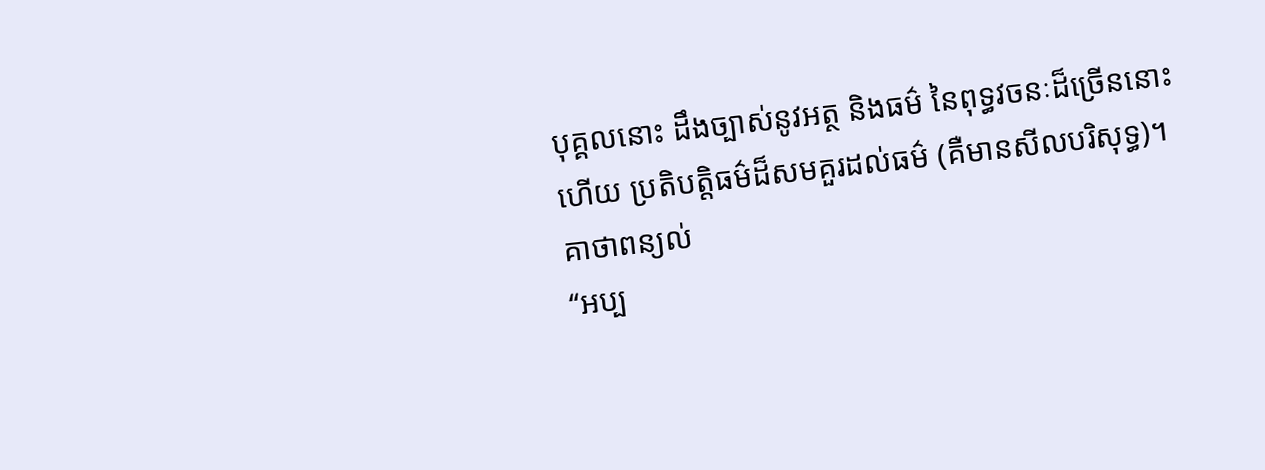បុគ្គលនោះ ដឹងច្បាស់នូវអត្ថ និងធម៌ នៃពុទ្ធវចនៈដ៏ច្រើននោះ ហើយ ប្រតិបត្តិធម៌ដ៏សមគួរដល់ធម៌ (គឺមានសីលបរិសុទ្ធ)។
គាថាពន្យល់
‘‘អប្ប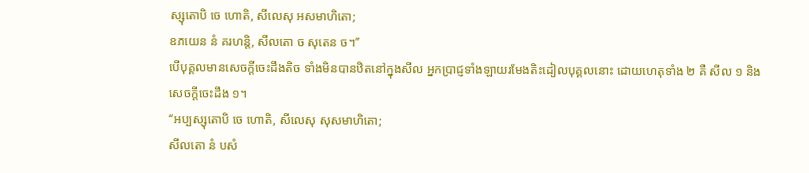ស្សុតោបិ ចេ ហោតិ, សីលេសុ អសមាហិតោ;
ឧភយេន នំ គរហន្តិ, សីលតោ ច សុតេន ច។’’
បើបុគ្គលមានសេចក្តីចេះដឹងតិច ទាំងមិនបានឋិតនៅក្នុងសីល អ្នកប្រាជ្ញទាំងឡាយរមែងតិះដៀលបុគ្គលនោះ ដោយហេតុទាំង ២ គឺ សីល ១ និងសេចក្តីចេះដឹង ១។
‘‘អប្បស្សុតោបិ ចេ ហោតិ, សីលេសុ សុសមាហិតោ;
សីលតោ នំ បសំ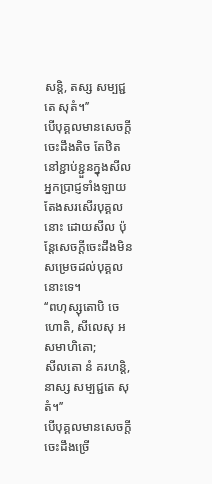សន្តិ, តស្ស សម្បជ្ជតេ សុតំ។’’
បើបុគ្គលមានសេចក្តីចេះដឹងតិច តែឋិតនៅខ្ជាប់ខ្ជួនក្នុងសីល អ្នកប្រាជ្ញទាំងឡាយតែងសរសើរបុគ្គលនោះ ដោយសីល ប៉ុន្តែសេចក្តីចេះដឹងមិនសម្រេចដល់បុគ្គលនោះទេ។
‘‘ពហុស្សុតោបិ ចេ ហោតិ, សីលេសុ អសមាហិតោ;
សីលតោ នំ គរហន្តិ, នាស្ស សម្បជ្ជតេ សុតំ។’’
បើបុគ្គលមានសេចក្តីចេះដឹងច្រើ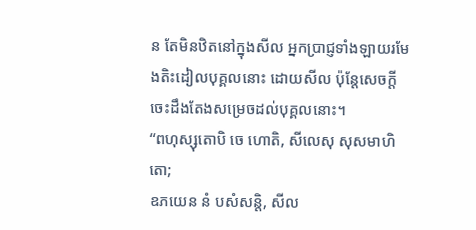ន តែមិនឋិតនៅក្នុងសីល អ្នកប្រាជ្ញទាំងឡាយរមែងតិះដៀលបុគ្គលនោះ ដោយសីល ប៉ុន្តែសេចក្តីចេះដឹងតែងសម្រេចដល់បុគ្គលនោះ។
‘‘ពហុស្សុតោបិ ចេ ហោតិ, សីលេសុ សុសមាហិតោ;
ឧភយេន នំ បសំសន្តិ, សីល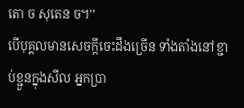តោ ច សុតេន ច។’’
បើបុគ្គលមានសេចក្តីចេះដឹងច្រើន ទាំងតាំងនៅខ្ជាប់ខ្ជួនក្នុងសីល អ្នកប្រា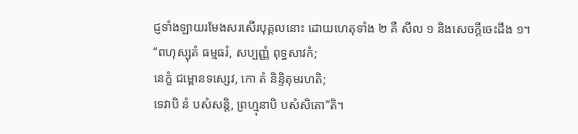ជ្ញទាំងឡាយរមែងសរសើរបុគ្គលនោះ ដោយហេតុទាំង ២ គឺ សីល ១ និងសេចក្តីចេះដឹង ១។
‘‘ពហុស្សុតំ ធម្មធរំ, សប្បញ្ញំ ពុទ្ធសាវកំ;
នេក្ខំ ជម្ពោនទស្សេវ, កោ តំ និន្ទិតុមរហតិ;
ទេវាបិ នំ បសំសន្តិ, ព្រហ្មុនាបិ បសំសិតោ’’តិ។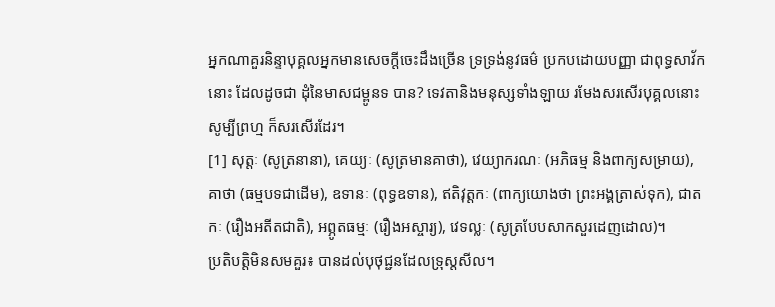អ្នកណាគួរនិន្ទាបុគ្គលអ្នកមានសេចក្តីចេះដឹងច្រើន ទ្រទ្រង់នូវធម៌ ប្រកបដោយបញ្ញា ជាពុទ្ធសាវ័កនោះ ដែលដូចជា ដុំនៃមាសជម្ពូនទ បាន? ទេវតានិងមនុស្សទាំងឡាយ រមែងសរសើរបុគ្គលនោះ សូម្បីព្រហ្ម ក៏សរសើរដែរ។
[1] សុត្តៈ (សូត្រនានា), គេយ្យៈ (សូត្រមានគាថា), វេយ្យាករណៈ (អភិធម្ម និងពាក្យសម្រាយ), គាថា (ធម្មបទជាដើម), ឧទានៈ (ពុទ្ធឧទាន), ឥតិវុត្តកៈ (ពាក្យយោងថា ព្រះអង្គត្រាស់ទុក), ជាតកៈ (រឿងអតីតជាតិ), អព្ភូតធម្មៈ (រឿងអស្ចារ្យ), វេទល្លៈ (សូត្របែបសាកសួរដេញដោល)។
ប្រតិបត្តិមិនសមគួរ៖ បានដល់បុថុជ្ជនដែលទ្រុស្តសីល។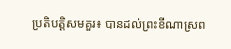ប្រតិបត្តិសមគួរ៖ បានដល់ព្រះខីណាស្រព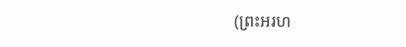(ព្រះអរហ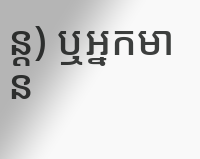ន្ត) ឬអ្នកមាន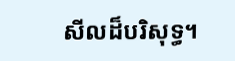សីលដ៏បរិសុទ្ធ។